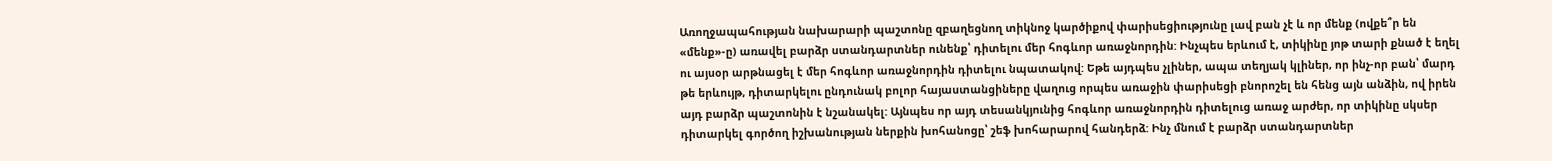Առողջապահության նախարարի պաշտոնը զբաղեցնող տիկնոջ կարծիքով փարիսեցիությունը լավ բան չէ և որ մենք (ովքե՞ր են «մենք»-ը) առավել բարձր ստանդարտներ ունենք՝ դիտելու մեր հոգևոր առաջնորդին: Ինչպես երևում է, տիկինը յոթ տարի քնած է եղել ու այսօր արթնացել է մեր հոգևոր առաջնորդին դիտելու նպատակով: Եթե այդպես չլիներ, ապա տեղյակ կլիներ, որ ինչ-որ բան՝ մարդ թե երևույթ, դիտարկելու ընդունակ բոլոր հայաստանցիները վաղուց որպես առաջին փարիսեցի բնորոշել են հենց այն անձին, ով իրեն այդ բարձր պաշտոնին է նշանակել: Այնպես որ այդ տեսանկյունից հոգևոր առաջնորդին դիտելուց առաջ արժեր, որ տիկինը սկսեր դիտարկել գործող իշխանության ներքին խոհանոցը՝ շեֆ խոհարարով հանդերձ: Ինչ մնում է բարձր ստանդարտներ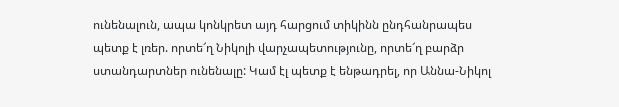ունենալուն, ապա կոնկրետ այդ հարցում տիկինն ընդհանրապես պետք է լռեր. որտե՜ղ Նիկոլի վարչապետությունը, որտե՜ղ բարձր ստանդարտներ ունենալը: Կամ էլ պետք է ենթադրել, որ Աննա-Նիկոլ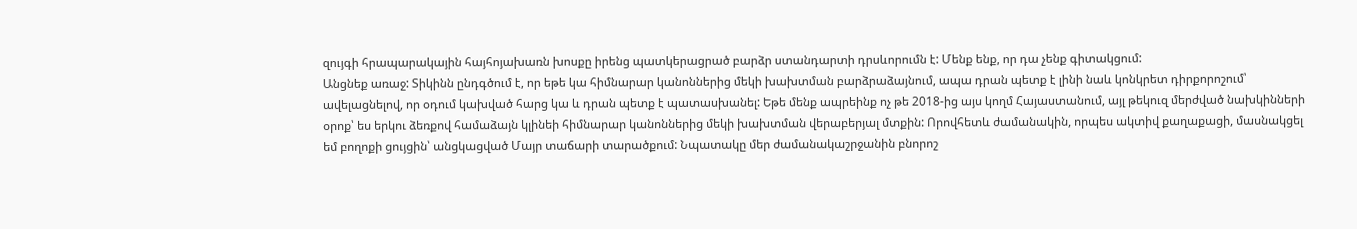զույգի հրապարակային հայհոյախառն խոսքը իրենց պատկերացրած բարձր ստանդարտի դրսևորումն է: Մենք ենք, որ դա չենք գիտակցում:
Անցնեք առաջ: Տիկինն ընդգծում է, որ եթե կա հիմնարար կանոններից մեկի խախտման բարձրաձայնում, ապա դրան պետք է լինի նաև կոնկրետ դիրքորոշում՝ ավելացնելով, որ օդում կախված հարց կա և դրան պետք է պատասխանել: Եթե մենք ապրեինք ոչ թե 2018-ից այս կողմ Հայաստանում, այլ թեկուզ մերժված նախկինների օրոք՝ ես երկու ձեռքով համաձայն կլինեի հիմնարար կանոններից մեկի խախտման վերաբերյալ մտքին: Որովհետև ժամանակին, որպես ակտիվ քաղաքացի, մասնակցել եմ բողոքի ցույցին՝ անցկացված Մայր տաճարի տարածքում: Նպատակը մեր ժամանակաշրջանին բնորոշ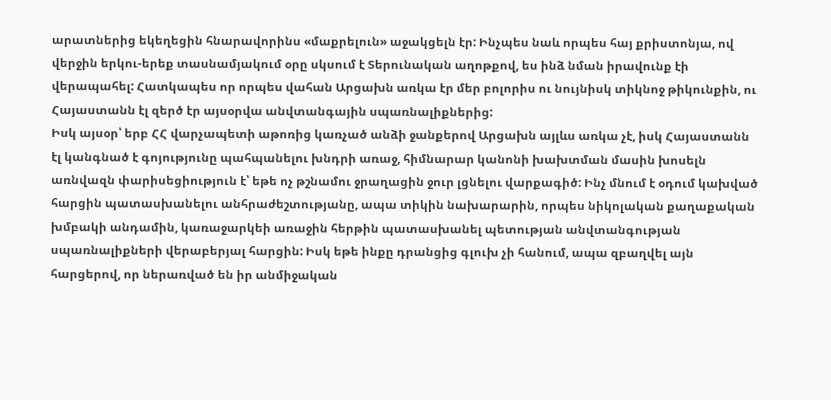արատներից եկեղեցին հնարավորինս «մաքրելուն» աջակցելն էր: Ինչպես նաև որպես հայ քրիստոնյա, ով վերջին երկու-երեք տասնամյակում օրը սկսում է Տերունական աղոթքով, ես ինձ նման իրավունք էի վերապահել: Հատկապես որ որպես վահան Արցախն առկա էր մեր բոլորիս ու նույնիսկ տիկնոջ թիկունքին, ու Հայաստանն էլ զերծ էր այսօրվա անվտանգային սպառնալիքներից:
Իսկ այսօր՝ երբ ՀՀ վարչապետի աթոռից կառչած անձի ջանքերով Արցախն այլևս առկա չէ, իսկ Հայաստանն էլ կանգնած է գոյությունը պահպանելու խնդրի առաջ, հիմնարար կանոնի խախտման մասին խոսելն առնվազն փարիսեցիություն է՝ եթե ոչ թշնամու ջրաղացին ջուր լցնելու վարքագիծ: Ինչ մնում է օդում կախված հարցին պատասխանելու անհրաժեշտությանը, ապա տիկին նախարարին, որպես նիկոլական քաղաքական խմբակի անդամին, կառաջարկեի առաջին հերթին պատասխանել պետության անվտանգության սպառնալիքների վերաբերյալ հարցին: Իսկ եթե ինքը դրանցից գլուխ չի հանում, ապա զբաղվել այն հարցերով, որ ներառված են իր անմիջական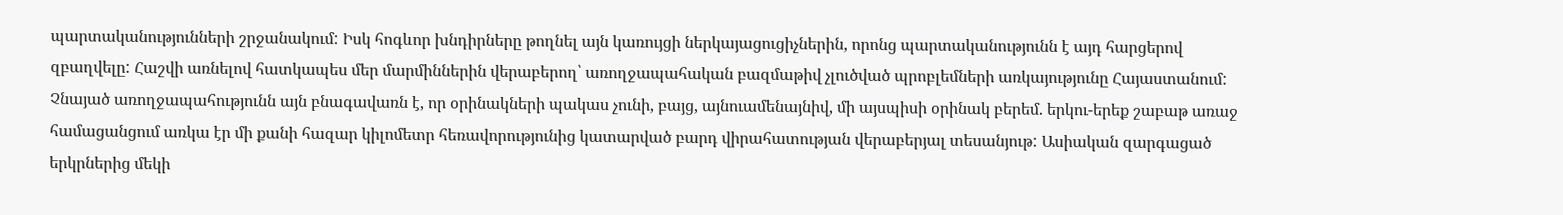պարտականությունների շրջանակում: Իսկ հոգևոր խնդիրները թողնել այն կառույցի ներկայացուցիչներին, որոնց պարտականությունն է այդ հարցերով զբաղվելը: Հաշվի առնելով հատկապես մեր մարմիններին վերաբերող՝ առողջապահական բազմաթիվ չլուծված պրոբլեմների առկայությունը Հայաստանում:
Չնայած առողջապահությունն այն բնագավառն է, որ օրինակների պակաս չունի, բայց, այնուամենայնիվ, մի այսպիսի օրինակ բերեմ. երկու-երեք շաբաթ առաջ համացանցում առկա էր մի քանի հազար կիլոմետր հեռավորությունից կատարված բարդ վիրահատության վերաբերյալ տեսանյութ: Ասիական զարգացած երկրներից մեկի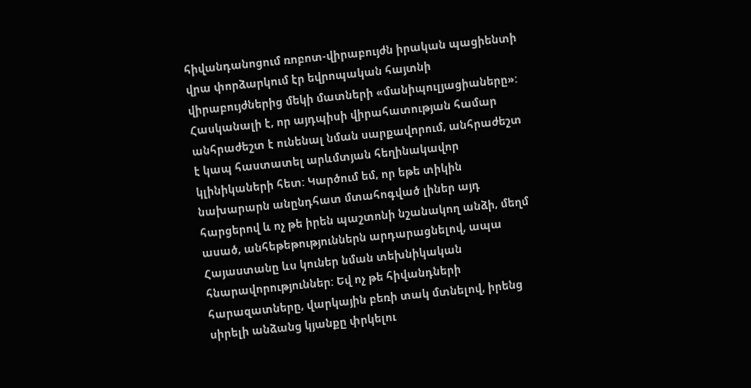հիվանդանոցում ռոբոտ-վիրաբույժն իրական պացիենտի վրա փորձարկում էր եվրոպական հայտնի վիրաբույժներից մեկի մատների «մանիպուլյացիաները»: Հասկանալի է, որ այդպիսի վիրահատության համար անհրաժեշտ է ունենալ նման սարքավորում, անհրաժեշտ է կապ հաստատել արևմտյան հեղինակավոր կլինիկաների հետ: Կարծում եմ, որ եթե տիկին նախարարն անընդհատ մտահոգված լիներ այդ հարցերով և ոչ թե իրեն պաշտոնի նշանակող անձի, մեղմ ասած, անհեթեթություններն արդարացնելով, ապա Հայաստանը ևս կուներ նման տեխնիկական հնարավորություններ: Եվ ոչ թե հիվանդների հարազատները, վարկային բեռի տակ մտնելով, իրենց սիրելի անձանց կյանքը փրկելու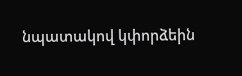նպատակով կփորձեին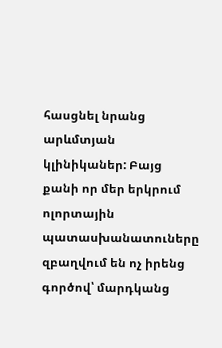հասցնել նրանց արևմտյան կլինիկաներ: Բայց քանի որ մեր երկրում ոլորտային պատասխանատուները զբաղվում են ոչ իրենց գործով՝ մարդկանց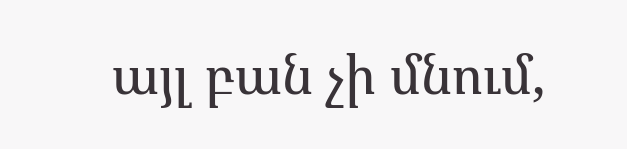այլ բան չի մնում,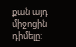քան այդ միջոցին դիմելը: